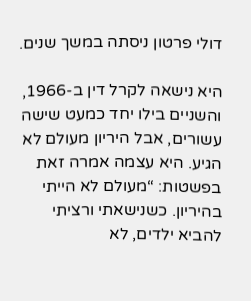דולי פרטון ניסתה במשך שנים.

היא נישאה לקרל דין ב-1966, והשניים בילו יחד כמעט שישה עשורים, אבל היריון מעולם לא הגיע. היא עצמה אמרה זאת בפשטות: “מעולם לא הייתי בהיריון. כשנישאתי ורציתי להביא ילדים, לא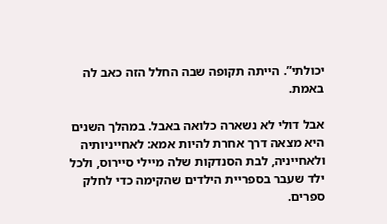יכולתי”. הייתה תקופה שבה החלל הזה כאב לה באמת.

אבל דולי לא נשארה כלואה באבל. במהלך השנים היא מצאה דרך אחרת להיות אמא: לאחייניותיה ולאחייניה, לבת הסנדקות שלה מיילי סיירוס, ולכל ילד שעבר בספריית הילדים שהקימה כדי לחלק ספרים.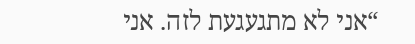“אני לא מתגעגעת לזה. אני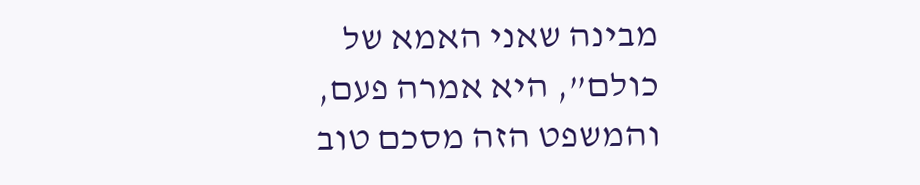מבינה שאני האמא של כולם”, היא אמרה פעם, והמשפט הזה מסכם טוב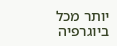יותר מכל ביוגרפיה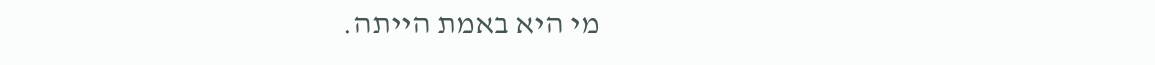מי היא באמת הייתה.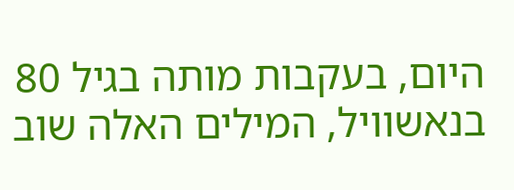היום, בעקבות מותה בגיל 80 בנאשוויל, המילים האלה שוב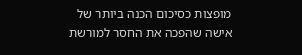מופצות כסיכום הכנה ביותר של אישה שהפכה את החסר למורשת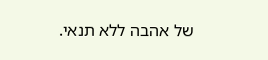של אהבה ללא תנאי.